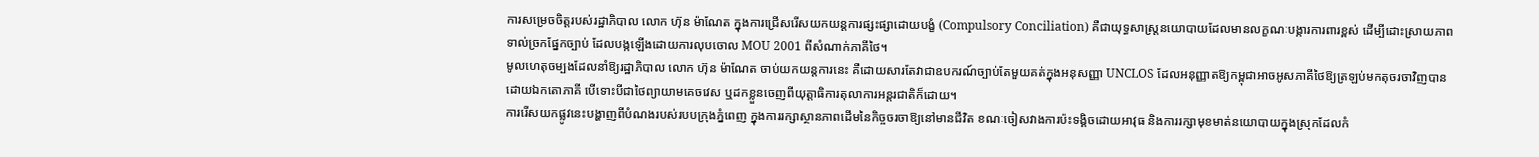ការសម្រេចចិត្តរបស់រដ្ឋាភិបាល លោក ហ៊ុន ម៉ាណែត ក្នុងការជ្រើសរើសយកយន្តការផ្សះផ្សាដោយបង្ខំ (Compulsory Conciliation) គឺជាយុទ្ធសាស្ត្រនយោបាយដែលមានលក្ខណៈបង្ការការពារខ្ពស់ ដើម្បីដោះស្រាយភាពទាល់ច្រកផ្នែកច្បាប់ ដែលបង្កឡើងដោយការលុបចោល MOU 2001 ពីសំណាក់ភាគីថៃ។
មូលហេតុចម្បងដែលនាំឱ្យរដ្ឋាភិបាល លោក ហ៊ុន ម៉ាណែត ចាប់យកយន្តការនេះ គឺដោយសារតែវាជាឧបករណ៍ច្បាប់តែមួយគត់ក្នុងអនុសញ្ញា UNCLOS ដែលអនុញ្ញាតឱ្យកម្ពុជាអាចអូសភាគីថៃឱ្យត្រឡប់មកតុចរចាវិញបានដោយឯកតោភាគី បើទោះបីជាថៃព្យាយាមគេចវេស ឬដកខ្លួនចេញពីយុត្តាធិការតុលាការអន្តរជាតិក៏ដោយ។
ការរើសយកផ្លូវនេះបង្ហាញពីបំណងរបស់របបក្រុងភ្នំពេញ ក្នុងការរក្សាស្ថានភាពដើមនៃកិច្ចចរចាឱ្យនៅមានជីវិត ខណៈចៀសវាងការប៉ះទង្គិចដោយអាវុធ និងការរក្សាមុខមាត់នយោបាយក្នុងស្រុកដែលកំ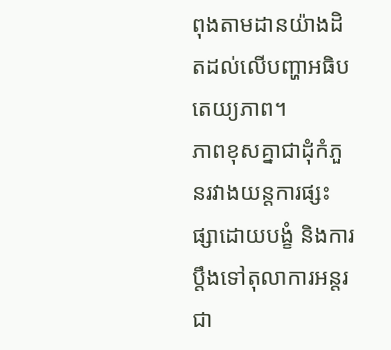ពុងតាមដានយ៉ាងដិតដល់លើបញ្ហាអធិបតេយ្យភាព។
ភាពខុសគ្នាជាដុំកំភួនរវាងយន្តការផ្សះផ្សាដោយបង្ខំ និងការប្តឹងទៅតុលាការអន្តរជា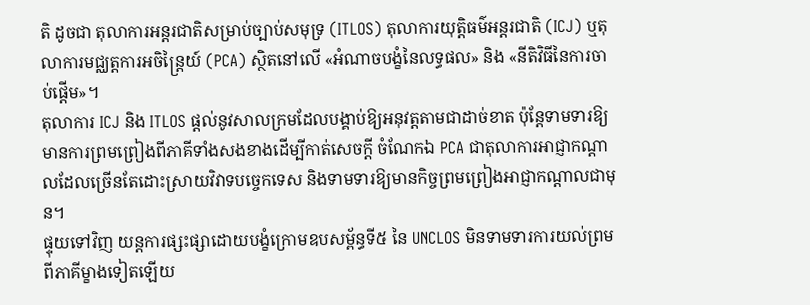តិ ដូចជា តុលាការអន្តរជាតិសម្រាប់ច្បាប់សមុទ្រ (ITLOS) តុលាការយុត្តិធម៌អន្តរជាតិ (ICJ) ឬតុលាការមជ្ឈត្តការអចិន្ត្រៃយ៍ (PCA) ស្ថិតនៅលើ «អំណាចបង្ខំនៃលទ្ធផល» និង «នីតិវិធីនៃការចាប់ផ្តើម»។
តុលាការ ICJ និង ITLOS ផ្តល់នូវសាលក្រមដែលបង្គាប់ឱ្យអនុវត្តតាមជាដាច់ខាត ប៉ុន្តែទាមទារឱ្យមានការព្រមព្រៀងពីភាគីទាំងសងខាងដើម្បីកាត់សេចក្តី ចំណែកឯ PCA ជាតុលាការអាជ្ញាកណ្តាលដែលច្រើនតែដោះស្រាយវិវាទបច្ចេកទេស និងទាមទារឱ្យមានកិច្ចព្រមព្រៀងអាជ្ញាកណ្តាលជាមុន។
ផ្ទុយទៅវិញ យន្តការផ្សះផ្សាដោយបង្ខំក្រោមឧបសម្ព័ន្ធទី៥ នៃ UNCLOS មិនទាមទារការយល់ព្រមពីភាគីម្ខាងទៀតឡើយ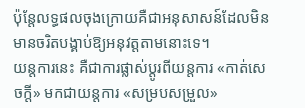ប៉ុន្តែលទ្ធផលចុងក្រោយគឺជាអនុសាសន៍ដែលមិនមានចរិតបង្គាប់ឱ្យអនុវត្តតាមនោះទេ។
យន្តការនេះ គឺជាការផ្លាស់ប្តូរពីយន្តការ «កាត់សេចក្តី» មកជាយន្តការ «សម្របសម្រួល»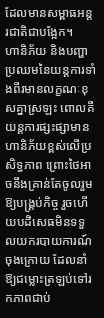ដែលមានសម្ពាធអន្តរជាតិជាបង្អែក។
ហានិភ័យ និងបញ្ហាប្រឈមនៃយន្តការទាំងពីរមានលក្ខណៈខុសគ្នាស្រឡះ ពោលគឺយន្តការផ្សះផ្សាមានហានិភ័យខ្ពស់លើប្រសិទ្ធភាព ព្រោះថៃអាចនឹងគ្រាន់តែចូលរួមឱ្យបង្គ្រប់កិច្ច រួចហើយបដិសេធមិនទទួលយករបាយការណ៍ចុងក្រោយ ដែលនាំឱ្យជម្លោះត្រឡប់ទៅរកភាពជាប់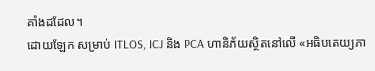គាំងដដែល។
ដោយឡែក សម្រាប់ ITLOS, ICJ និង PCA ហានិភ័យស្ថិតនៅលើ «អធិបតេយ្យភា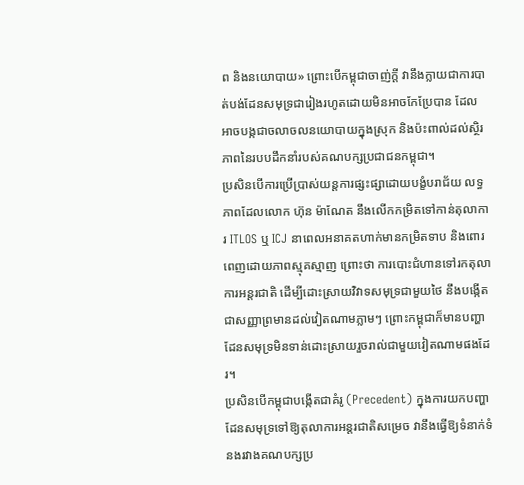ព និងនយោបាយ» ព្រោះបើកម្ពុជាចាញ់ក្តី វានឹងក្លាយជាការបាត់បង់ដែនសមុទ្រជារៀងរហូតដោយមិនអាចកែប្រែបាន ដែលអាចបង្កជាចលាចលនយោបាយក្នុងស្រុក និងប៉ះពាល់ដល់ស្ថិរភាពនៃរបបដឹកនាំរបស់គណបក្សប្រជាជនកម្ពុជា។
ប្រសិនបើការប្រើប្រាស់យន្តការផ្សះផ្សាដោយបង្ខំបរាជ័យ លទ្ធភាពដែលលោក ហ៊ុន ម៉ាណែត នឹងលើកកម្រិតទៅកាន់តុលាការ ITLOS ឬ ICJ នាពេលអនាគតហាក់មានកម្រិតទាប និងពោរពេញដោយភាពស្មុគស្មាញ ព្រោះថា ការបោះជំហានទៅរកតុលាការអន្តរជាតិ ដើម្បីដោះស្រាយវិវាទសមុទ្រជាមួយថៃ នឹងបង្កើតជាសញ្ញាព្រមានដល់វៀតណាមភ្លាមៗ ព្រោះកម្ពុជាក៏មានបញ្ហាដែនសមុទ្រមិនទាន់ដោះស្រាយរួចរាល់ជាមួយវៀតណាមផងដែរ។
ប្រសិនបើកម្ពុជាបង្កើតជាគំរូ (Precedent) ក្នុងការយកបញ្ហាដែនសមុទ្រទៅឱ្យតុលាការអន្តរជាតិសម្រេច វានឹងធ្វើឱ្យទំនាក់ទំនងរវាងគណបក្សប្រ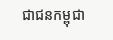ជាជនកម្ពុជា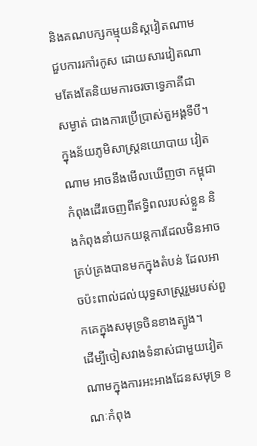និងគណបក្សកម្មុយនិស្តវៀតណាមជួបការរកាំរកូស ដោយសារវៀតណាមតែងតែនិយមការចរចាទ្វេភាគីជាសម្ងាត់ ជាងការប្រើប្រាស់តួអង្គទីបី។
ក្នុងន័យភូមិសាស្ត្រនយោបាយ វៀតណាម អាចនឹងមើលឃើញថា កម្ពុជាកំពុងដើរចេញពីឥទ្ធិពលរបស់ខ្លួន និងកំពុងនាំយកយន្តការដែលមិនអាចគ្រប់គ្រងបានមកក្នុងតំបន់ ដែលអាចប៉ះពាល់ដល់យុទ្ធសាស្ត្ររួមរបស់ពួកគេក្នុងសមុទ្រចិនខាងត្បូង។
ដើម្បីចៀសវាងទំនាស់ជាមួយវៀតណាមក្នុងការអះអាងដែនសមុទ្រ ខណៈកំពុង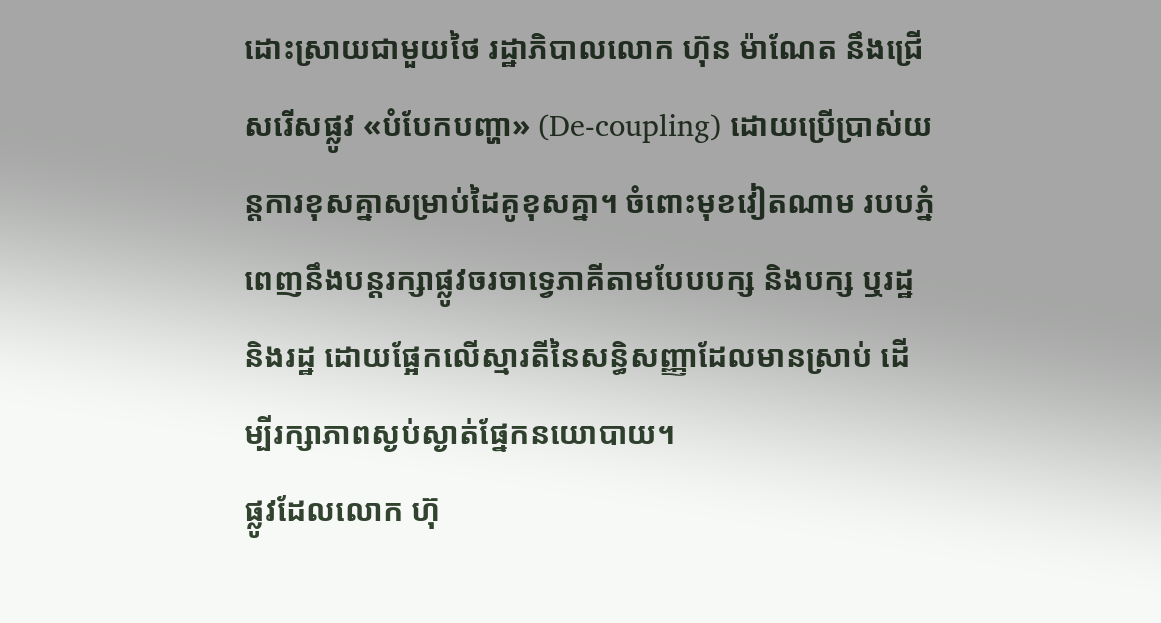ដោះស្រាយជាមួយថៃ រដ្ឋាភិបាលលោក ហ៊ុន ម៉ាណែត នឹងជ្រើសរើសផ្លូវ «បំបែកបញ្ហា» (De-coupling) ដោយប្រើប្រាស់យន្តការខុសគ្នាសម្រាប់ដៃគូខុសគ្នា។ ចំពោះមុខវៀតណាម របបភ្នំពេញនឹងបន្តរក្សាផ្លូវចរចាទ្វេភាគីតាមបែបបក្ស និងបក្ស ឬរដ្ឋ និងរដ្ឋ ដោយផ្អែកលើស្មារតីនៃសន្ធិសញ្ញាដែលមានស្រាប់ ដើម្បីរក្សាភាពស្ងប់ស្ងាត់ផ្នែកនយោបាយ។
ផ្លូវដែលលោក ហ៊ុ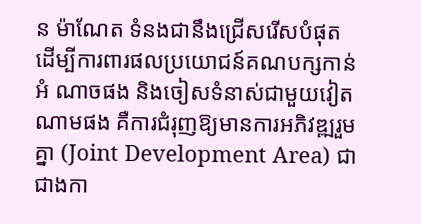ន ម៉ាណែត ទំនងជានឹងជ្រើសរើសបំផុត ដើម្បីការពារផលប្រយោជន៍គណបក្សកាន់អំ ណាចផង និងចៀសទំនាស់ជាមួយវៀតណាមផង គឺការជំរុញឱ្យមានការអភិវឌ្ឍរួមគ្នា (Joint Development Area) ជាជាងកា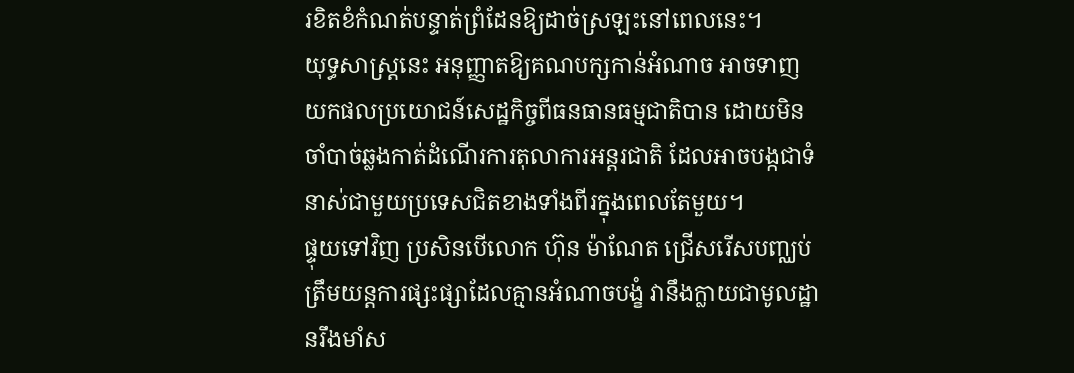រខិតខំកំណត់បន្ទាត់ព្រំដែនឱ្យដាច់ស្រឡះនៅពេលនេះ។
យុទ្ធសាស្ត្រនេះ អនុញ្ញាតឱ្យគណបក្សកាន់អំណាច អាចទាញយកផលប្រយោជន៍សេដ្ឋកិច្ចពីធនធានធម្មជាតិបាន ដោយមិនចាំបាច់ឆ្លងកាត់ដំណើរការតុលាការអន្តរជាតិ ដែលអាចបង្កជាទំនាស់ជាមួយប្រទេសជិតខាងទាំងពីរក្នុងពេលតែមួយ។
ផ្ទុយទៅវិញ ប្រសិនបើលោក ហ៊ុន ម៉ាណែត ជ្រើសរើសបញ្ឈប់ត្រឹមយន្តការផ្សះផ្សាដែលគ្មានអំណាចបង្ខំ វានឹងក្លាយជាមូលដ្ឋានរឹងមាំស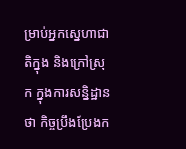ម្រាប់អ្នកស្នេហាជាតិក្នុង និងក្រៅស្រុក ក្នុងការសន្និដ្ឋានថា កិច្ចប្រឹងប្រែងក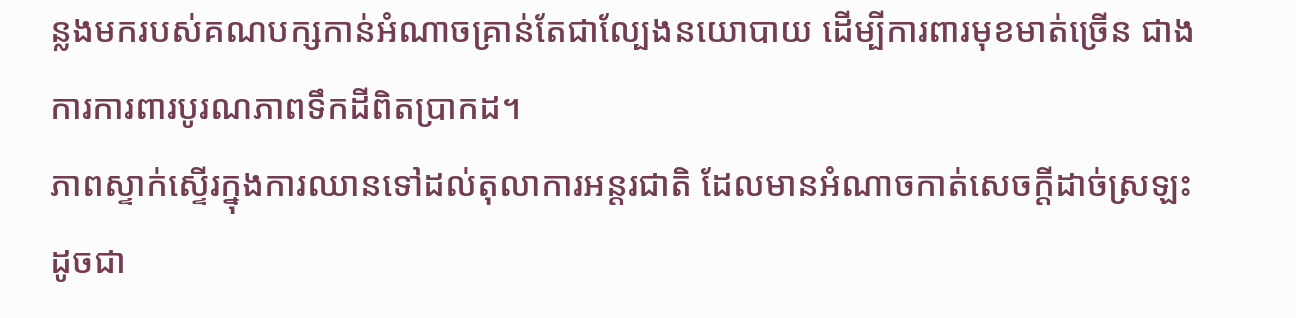ន្លងមករបស់គណបក្សកាន់អំណាចគ្រាន់តែជាល្បែងនយោបាយ ដើម្បីការពារមុខមាត់ច្រើន ជាងការការពារបូរណភាពទឹកដីពិតប្រាកដ។
ភាពស្ទាក់ស្ទើរក្នុងការឈានទៅដល់តុលាការអន្តរជាតិ ដែលមានអំណាចកាត់សេចក្តីដាច់ស្រឡះ ដូចជា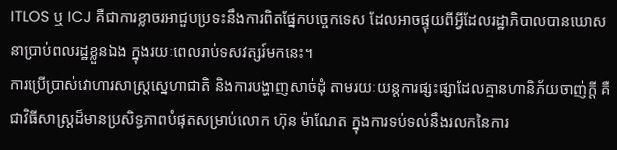ITLOS ឬ ICJ គឺជាការខ្លាចរអាជួបប្រទះនឹងការពិតផ្នែកបច្ចេកទេស ដែលអាចផ្ទុយពីអ្វីដែលរដ្ឋាភិបាលបានឃោសនាប្រាប់ពលរដ្ឋខ្លួនឯង ក្នុងរយៈពេលរាប់ទសវត្សរ៍មកនេះ។
ការប្រើប្រាស់វោហារសាស្ត្រស្នេហាជាតិ និងការបង្ហាញសាច់ដុំ តាមរយៈយន្តការផ្សះផ្សាដែលគ្មានហានិភ័យចាញ់ក្តី គឺជាវិធីសាស្ត្រដ៏មានប្រសិទ្ធភាពបំផុតសម្រាប់លោក ហ៊ុន ម៉ាណែត ក្នុងការទប់ទល់នឹងរលកនៃការ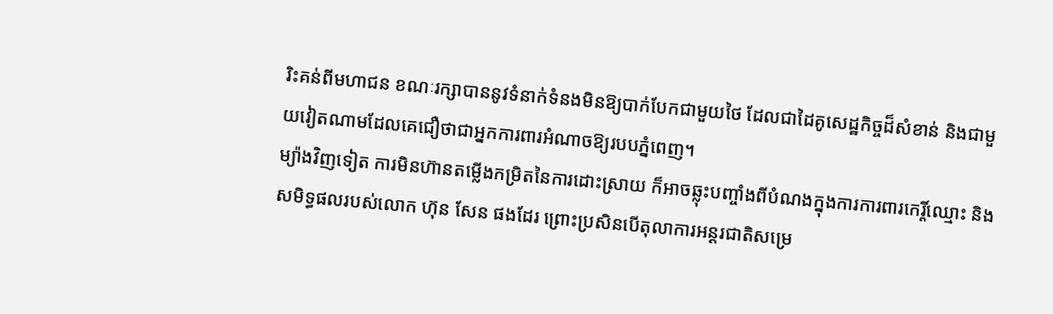រិះគន់ពីមហាជន ខណៈរក្សាបាននូវទំនាក់ទំនងមិនឱ្យបាក់បែកជាមួយថៃ ដែលជាដៃគូសេដ្ឋកិច្ចដ៏សំខាន់ និងជាមួយវៀតណាមដែលគេជឿថាជាអ្នកការពារអំណាចឱ្យរបបភ្នំពេញ។
ម្យ៉ាងវិញទៀត ការមិនហ៊ានតម្លើងកម្រិតនៃការដោះស្រាយ ក៏អាចឆ្លុះបញ្ចាំងពីបំណងក្នុងការការពារកេរ្តិ៍ឈ្មោះ និងសមិទ្ធផលរបស់លោក ហ៊ុន សែន ផងដែរ ព្រោះប្រសិនបើតុលាការអន្តរជាតិសម្រេ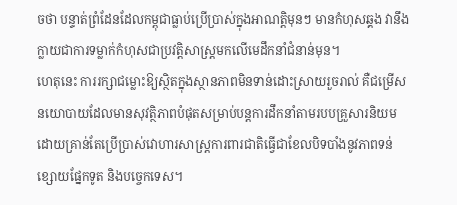ចថា បន្ទាត់ព្រំដែនដែលកម្ពុជាធ្លាប់ប្រើប្រាស់ក្នុងអាណត្តិមុនៗ មានកំហុសឆ្គង វានឹងក្លាយជាការទម្លាក់កំហុសជាប្រវត្តិសាស្ត្រមកលើមេដឹកនាំជំនាន់មុន។
ហេតុនេះ ការរក្សាជម្លោះឱ្យស្ថិតក្នុងស្ថានភាពមិនទាន់ដោះស្រាយរួចរាល់ គឺជម្រើសនយោបាយដែលមានសុវត្ថិភាពបំផុតសម្រាប់បន្តការដឹកនាំតាមរបបគ្រួសារនិយម ដោយគ្រាន់តែប្រើប្រាស់វោហារសាស្ត្រការពារជាតិធ្វើជាខែលបិទបាំងនូវភាពទន់ខ្សោយផ្នែកទូត និងបច្ចេកទេស។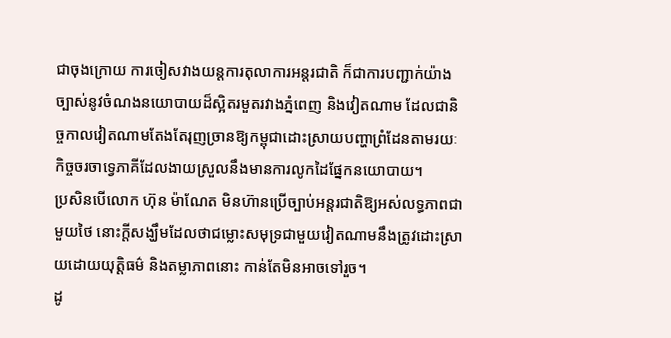ជាចុងក្រោយ ការចៀសវាងយន្តការតុលាការអន្តរជាតិ ក៏ជាការបញ្ជាក់យ៉ាងច្បាស់នូវចំណងនយោបាយដ៏ស្អិតរមួតរវាងភ្នំពេញ និងវៀតណាម ដែលជានិច្ចកាលវៀតណាមតែងតែរុញច្រានឱ្យកម្ពុជាដោះស្រាយបញ្ហាព្រំដែនតាមរយៈកិច្ចចរចាទ្វេភាគីដែលងាយស្រួលនឹងមានការលូកដៃផ្នែកនយោបាយ។
ប្រសិនបើលោក ហ៊ុន ម៉ាណែត មិនហ៊ានប្រើច្បាប់អន្តរជាតិឱ្យអស់លទ្ធភាពជាមួយថៃ នោះក្តីសង្ឃឹមដែលថាជម្លោះសមុទ្រជាមួយវៀតណាមនឹងត្រូវដោះស្រាយដោយយុត្តិធម៌ និងតម្លាភាពនោះ កាន់តែមិនអាចទៅរួច។
ដូ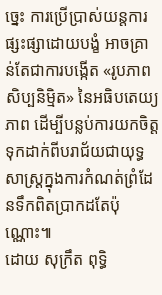ច្នេះ ការប្រើប្រាស់យន្តការផ្សះផ្សាដោយបង្ខំ អាចគ្រាន់តែជាការបង្កើត «រូបភាពសិប្បនិម្មិត» នៃអធិបតេយ្យភាព ដើម្បីបន្លប់ការយកចិត្តទុកដាក់ពីបរាជ័យជាយុទ្ធសាស្ត្រក្នុងការកំណត់ព្រំដែនទឹកពិតប្រាកដតែប៉ុណ្ណោះ៕
ដោយ សុក្រឹត ពុទ្ធិ